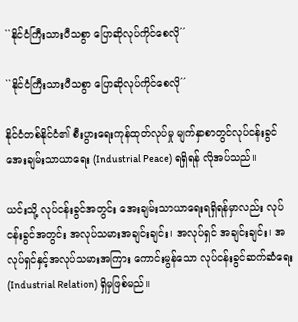``နိုင်ငံကြီးသားပီသစွာ ပြောဆိုလုပ်ကိုင်စေလို´´

``နိုင်ငံကြီးသားပီသစွာ ပြောဆိုလုပ်ကိုင်စေလို´´

နိုင်ငံတစ်နိုင်ငံ၏ စီးပွားရေးကုန်ထုတ်လုပ်မှု မျက်နှာစာတွင်လုပ်ငန်းခွင် အေးချမ်းသာယာရေး (Industrial Peace) ရရှိရန် လိုအပ်သည်။

ယင်းသို့ လုပ်ငန်းခွင်အတွင်း အေးချမ်းသာယာရေးရရှိရန်မှာလည်း လုပ်ငန်းခွင်အတွင်း အလုပ်သမားအချင်းချင်း၊ အလုပ်ရှင် အချင်းချင်း၊ အလုပ်ရှင်နှင့်အလုပ်သမားအကြား ကောင်းမွန်သော လုပ်ငန်းခွင်ဆက်ဆံရေး (Industrial Relation) ရှိမှဖြစ်မည်။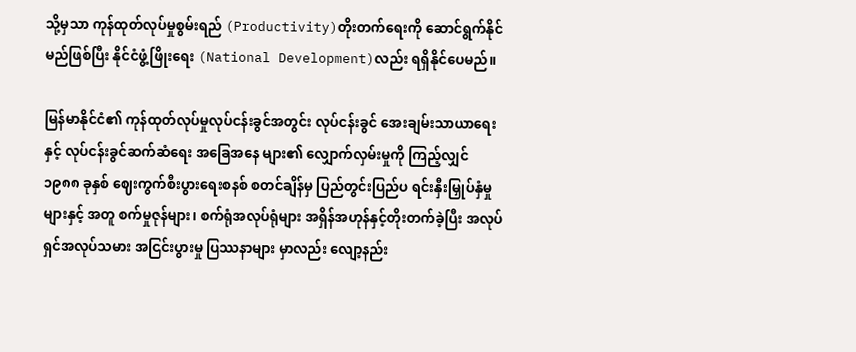သို့မှသာ ကုန်ထုတ်လုပ်မှုစွမ်းရည် (Productivity)တိုးတက်ရေးကို ဆောင်ရွက်နိုင်မည်ဖြစ်ပြီး နိုင်ငံဖွံ့ဖြိုးရေး (National Development)လည်း ရရှိနိုင်ပေမည်။

မြန်မာနိုင်ငံ၏ ကုန်ထုတ်လုပ်မှုလုပ်ငန်းခွင်အတွင်း လုပ်ငန်းခွင် အေးချမ်းသာယာရေးနှင့် လုပ်ငန်းခွင်ဆက်ဆံရေး အခြေအနေ များ၏ လျှောက်လှမ်းမှုကို ကြည့်လျှင် ၁၉၈၈ ခုနှစ် ဈေးကွက်စီးပွားရေးစနစ် စတင်ချိန်မှ ပြည်တွင်းပြည်ပ ရင်းနှီးမြှုပ်နှံမှုများနှင့် အတူ စက်မှုဇုန်များ၊ စက်ရုံအလုပ်ရုံများ အရှိန်အဟုန်နှင့်တိုးတက်ခဲ့ပြီး အလုပ်ရှင်အလုပ်သမား အငြင်းပွားမှု ပြဿနာများ မှာလည်း လျော့နည်း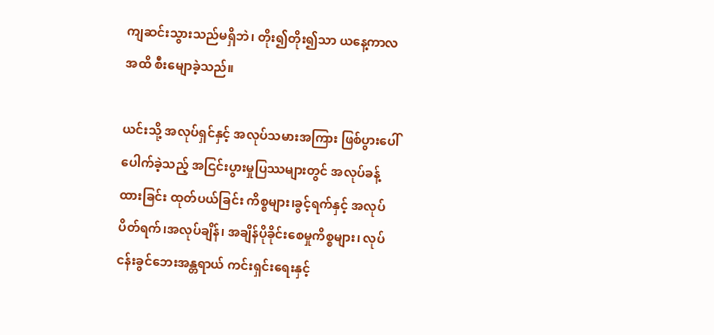ကျဆင်းသွားသည်မရှိဘဲ၊ တိုး၍တိုး၍သာ ယနေ့ကာလအထိ စီးမျောခဲ့သည်။

ယင်းသို့ အလုပ်ရှင်နှင့် အလုပ်သမားအကြား ဖြစ်ပွားပေါ်ပေါက်ခဲ့သည့် အငြင်းပွားမှုပြဿများတွင် အလုပ်ခန့်ထားခြင်း ထုတ်ပယ်ခြင်း ကိစ္စများ၊ခွင့်ရက်နှင့် အလုပ်ပိတ်ရက်၊အလုပ်ချိန်၊ အချိန်ပိုခိုင်းစေမှုကိစ္စများ၊ လုပ်ငန်းခွင်ဘေးအန္တရာယ် ကင်းရှင်းရေးနှင့်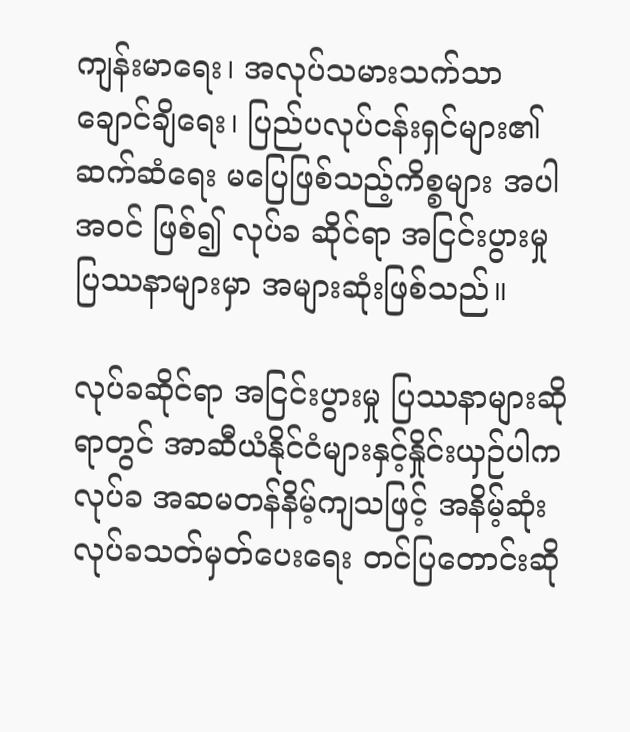ကျန်းမာရေး၊ အလုပ်သမားသက်သာချောင်ချိရေး၊ ပြည်ပလုပ်ငန်းရှင်များ၏ ဆက်ဆံရေး မပြေဖြစ်သည့်ကိစ္စများ အပါအဝင် ဖြစ်၍ လုပ်ခ ဆိုင်ရာ အငြင်းပွားမှုပြဿနာများမှာ အများဆုံးဖြစ်သည်။

လုပ်ခဆိုင်ရာ အငြင်းပွားမှု ပြဿနာများဆိုရာတွင် အာဆီယံနိုင်ငံများနှင့်နှိုင်းယှဉ်ပါက လုပ်ခ အဆမတန်နိမ့်ကျသဖြင့် အနိမ့်ဆုံး လုပ်ခသတ်မှတ်ပေးရေး တင်ပြတောင်းဆို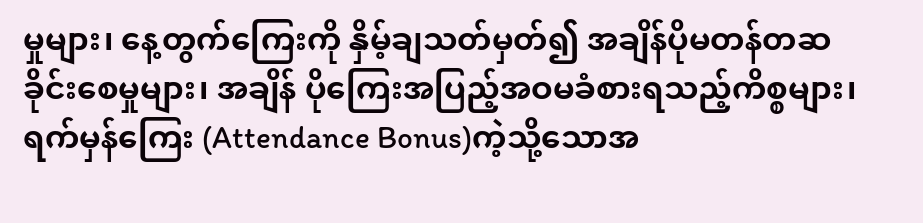မှုများ၊ နေ့တွက်ကြေးကို နှိမ့်ချသတ်မှတ်၍ အချိန်ပိုမတန်တဆ ခိုင်းစေမှုများ၊ အချိန် ပိုကြေးအပြည့်အဝမခံစားရသည့်ကိစ္စများ၊ ရက်မှန်ကြေး (Attendance Bonus)ကဲ့သို့သောအ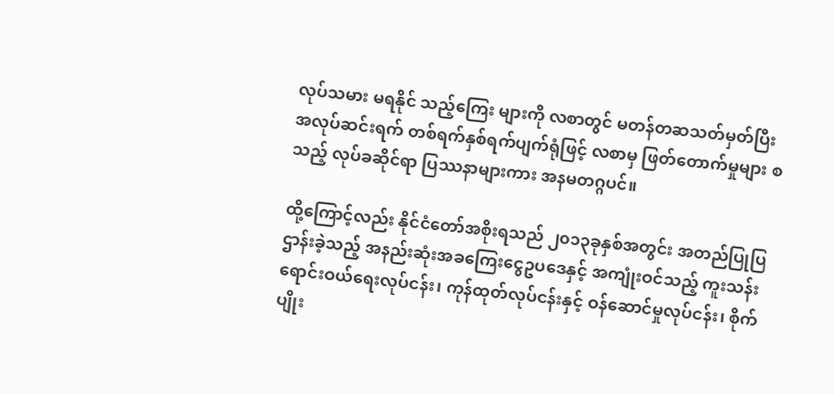လုပ်သမား မရနိုင် သည့်ကြေး များကို လစာတွင် မတန်တဆသတ်မှတ်ပြီး အလုပ်ဆင်းရက် တစ်ရက်နှစ်ရက်ပျက်ရုံဖြင့် လစာမှ ဖြတ်တောက်မှုများ စသည့် လုပ်ခဆိုင်ရာ ပြဿနာများကား အနမတဂ္ဂပင်။

ထို့ကြောင့်လည်း နိုင်ငံတော်အစိုးရသည် ၂၀၁၃ခုနှစ်အတွင်း အတည်ပြုပြဌာန်းခဲ့သည့် အနည်းဆုံးအခကြေးငွေဥပဒေနှင့် အကျုံးဝင်သည့် ကူးသန်းရောင်းဝယ်ရေးလုပ်ငန်း၊ ကုန်ထုတ်လုပ်ငန်းနှင့် ဝန်ဆောင်မှုလုပ်ငန်း၊ စိုက်ပျိုး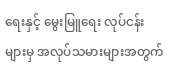ရေးနှင့် မွေးမြူရေး လုပ်ငန်း များမှ အလုပ်သမားများအတွက်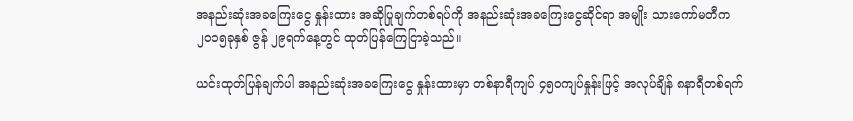အနည်းဆုံးအခကြေးငွေ နှုန်းထား အဆိုပြုချက်တစ်ရပ်ကို အနည်းဆုံးအခကြေးငွေဆိုင်ရာ အမျိုး သားကော်မတီက ၂၀၁၅ခုနှစ် ဇွန် ၂၉ရက်နေ့တွင် ထုတ်ပြန်ကြေငြာခဲ့သည်။

ယင်းထုတ်ပြန်ချက်ပါ အနည်းဆုံးအခကြေးငွေ နှုန်းထားမှာ တစ်နာရီကျပ် ၄၅၀ကျပ်နှုန်းဖြင့် အလုပ်ချိန် ၈နာရီတစ်ရက်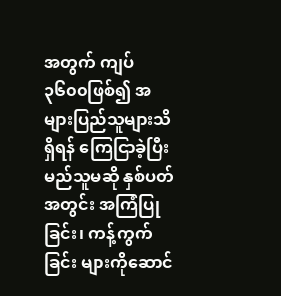အတွက် ကျပ် ၃၆၀၀ဖြစ်၍ အများပြည်သူများသိရှိရန် ကြေငြာခဲ့ပြီး မည်သူမဆို နှစ်ပတ်အတွင်း အကြံပြုခြင်း၊ ကန့်ကွက်ခြင်း များကိုဆောင်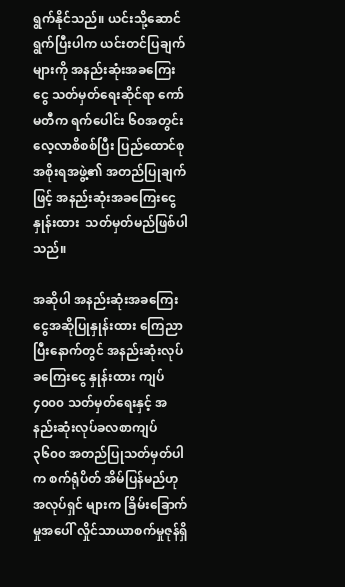ရွက်နိုင်သည်။ ယင်းသို့ဆောင်ရွက်ပြီးပါက ယင်းတင်ပြချက်များကို အနည်းဆုံးအခကြေးငွေ သတ်မှတ်ရေးဆိုင်ရာ ကော်မတီက ရက်ပေါင်း ၆၀အတွင်း လေ့လာစိစစ်ပြီး ပြည်ထောင်စုအစိုးရအဖွဲ့၏ အတည်ပြုချက်ဖြင့် အနည်းဆုံးအခကြေးငွေနှုန်းထား  သတ်မှတ်မည်ဖြစ်ပါသည်။

အဆိုပါ အနည်းဆုံးအခကြေးငွေအဆိုပြုနှုန်းထား ကြေညာပြီးနောက်တွင် အနည်းဆုံးလုပ်ခကြေးငွေ နှုန်းထား ကျပ် ၄၀၀၀ သတ်မှတ်ရေးနှင့် အနည်းဆုံးလုပ်ခလစာကျပ် ၃၆၀၀ အတည်ပြုသတ်မှတ်ပါက စက်ရုံပိတ် အိမ်ပြန်မည်ဟု အလုပ်ရှင် များက ခြိမ်းခြောက်မှုအပေါ် လှိုင်သာယာစက်မှုဇုန်ရှိ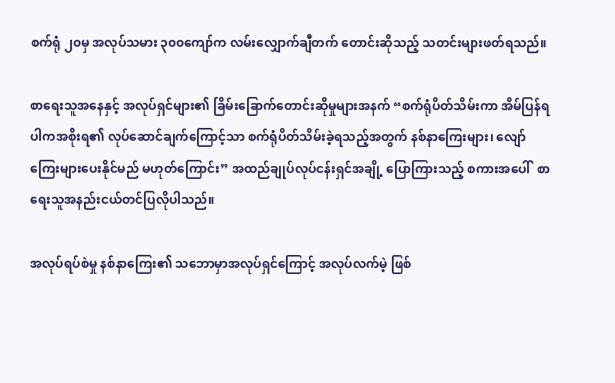စက်ရုံ ၂၀မှ အလုပ်သမား ၃၀၀ကျော်က လမ်းလျှောက်ချီတက် တောင်းဆိုသည့် သတင်းများဖတ်ရသည်။

စာရေးသူအနေနှင့် အလုပ်ရှင်များ၏ ခြိမ်းခြောက်တောင်းဆိုမှုများအနက် “စက်ရုံပိတ်သိမ်းကာ အိမ်ပြန်ရပါကအစိုးရ၏ လုပ်ဆောင်ချက်ကြောင့်သာ စက်ရုံပိတ်သိမ်းခဲ့ရသည့်အတွက် နစ်နာကြေးများ၊ လျော်ကြေးများပေးနိုင်မည် မဟုတ်ကြောင်း” အထည်ချုပ်လုပ်ငန်းရှင်အချို့ ပြောကြားသည့် စကားအပေါ်  စာရေးသူအနည်းငယ်တင်ပြလိုပါသည်။

အလုပ်ရပ်စဲမှု နစ်နာကြေး၏ သဘောမှာအလုပ်ရှင်ကြောင့် အလုပ်လက်မဲ့ ဖြစ်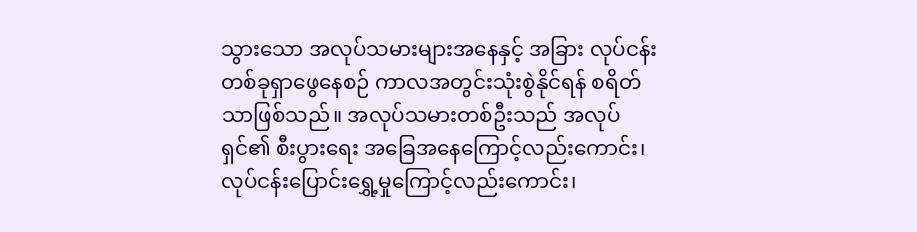သွားသော အလုပ်သမားများအနေနှင့် အခြား လုပ်ငန်းတစ်ခုရှာဖွေနေစဉ် ကာလအတွင်းသုံးစွဲနိုင်ရန် စရိတ်သာဖြစ်သည်။ အလုပ်သမားတစ်ဦးသည် အလုပ်ရှင်၏ စီးပွားရေး အခြေအနေကြောင့်လည်းကောင်း၊ လုပ်ငန်းပြောင်းရွှေ့မှုကြောင့်လည်းကောင်း၊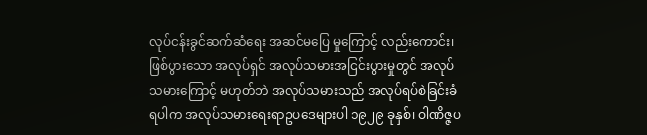လုပ်ငန်းခွင်ဆက်ဆံရေး အဆင်မပြေ မှုကြောင့် လည်းကောင်း၊ ဖြစ်ပွားသော အလုပ်ရှင် အလုပ်သမားအငြင်းပွားမှုတွင် အလုပ်သမားကြောင့် မဟုတ်ဘဲ အလုပ်သမားသည် အလုပ်ရပ်စဲခြင်းခံရပါက အလုပ်သမားရေးရာဥပဒေများပါ ၁၉၂၉ ခုနှစ်၊ ဝါဏိဇ္ဇပ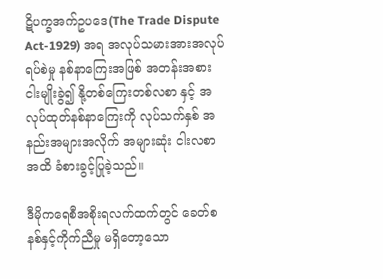ဋိပက္ခအက်ဥပဒေ(The Trade Dispute Act-1929) အရ အလုပ်သမားအားအလုပ်ရပ်စဲမှု နစ်နာကြေးအဖြစ် အတန်းအစား ငါးမျိုးခွဲ၍ နို့တစ်ကြေးတစ်လစာ နှင့် အလုပ်ထုတ်နစ်နာကြေးကို လုပ်သက်နှစ် အနည်းအများအလိုက် အများဆုံး ငါးလစာအထိ ခံစားခွင့်ပြုခဲ့သည်။

ဒီမိုကရေစီအစိုးရလက်ထက်တွင် ခေတ်စနစ်နှင့်ကိုက်ညီမှု မရှိတော့သော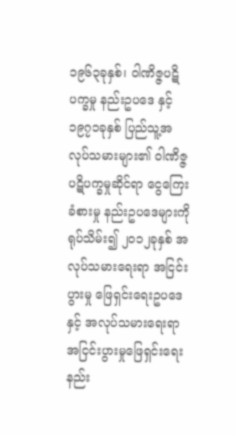၁၉၆၃ခုနှစ်၊ ဝါဏိဇ္ဇပဋိပက္ခမှု နည်းဥပဒေ နှင့် ၁၉၇၁ခုနှစ် ပြည်သူ့အလုပ်သမားများ၏ ဝါဏိဇ္ဇပဋိပက္ခမှုဆိုင်ရာ ငွေကြေးခံစားမှု နည်းဥပဒေများကို ရုပ်သိမ်း၍ ၂၀၁၂ခုနှစ် အလုပ်သမားရေးရာ အငြင်းပွားမှု ဖြေရှင်းရေးဥပဒေနှင့် အလုပ်သမားရေးရာ အငြင်းပွားမှုဖြေရှင်းရေး နည်း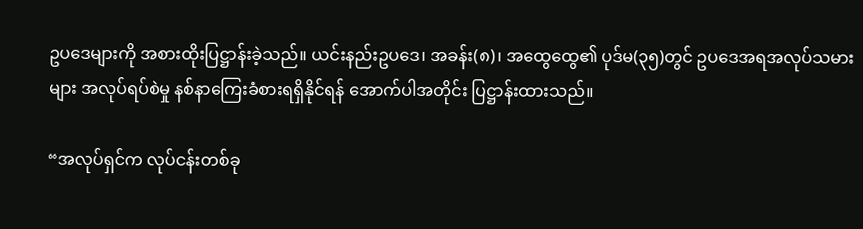ဥပဒေများကို အစားထိုးပြဋ္ဌာန်းခဲ့သည်။ ယင်းနည်းဥပဒေ၊ အခန်း(၈)၊ အထွေထွေ၏ ပုဒ်မ(၃၅)တွင် ဥပဒေအရအလုပ်သမားများ အလုပ်ရပ်စဲမှု နစ်နာကြေးခံစားရရှိနိုင်ရန် အောက်ပါအတိုင်း ပြဋ္ဌာန်းထားသည်။

“အလုပ်ရှင်က လုပ်ငန်းတစ်ခု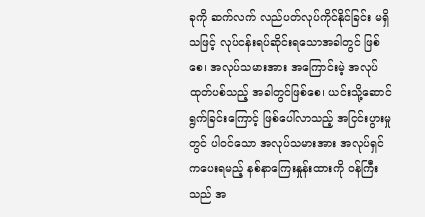ခုကို ဆက်လက် လည်ပတ်လုပ်ကိုင်နိုင်ခြင်း မရှိသဖြင့် လုပ်ငန်းရပ်ဆိုင်းရသောအခါတွင် ဖြစ်စေ၊ အလုပ်သမားအား အကြောင်းမဲ့ အလုပ်ထုတ်ပစ်သည့် အခါတွင်ဖြစ်စေ၊ ယင်းသို့ဆောင်ရွက်ခြင်းကြောင့် ဖြစ်ပေါ်လာသည့် အငြင်းပွားမှုတွင် ပါဝင်သော အလုပ်သမားအား အလုပ်ရှင်ကပေးရမည့် နစ်နာကြေးနှုန်းထားကို ဝန်ကြီးသည် အ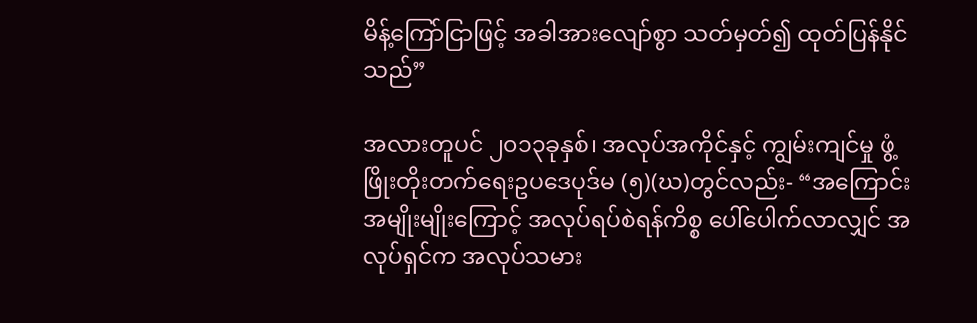မိန့်ကြော်ငြာဖြင့် အခါအားလျော်စွာ သတ်မှတ်၍ ထုတ်ပြန်နိုင်သည်”

အလားတူပင် ၂၀၁၃ခုနှစ်၊ အလုပ်အကိုင်နှင့် ကျွမ်းကျင်မှု ဖွံ့ဖြိုးတိုးတက်ရေးဥပဒေပုဒ်မ (၅)(ဃ)တွင်လည်း- “အကြောင်း အမျိုးမျိုးကြောင့် အလုပ်ရပ်စဲရန်ကိစ္စ ပေါ်ပေါက်လာလျှင် အလုပ်ရှင်က အလုပ်သမား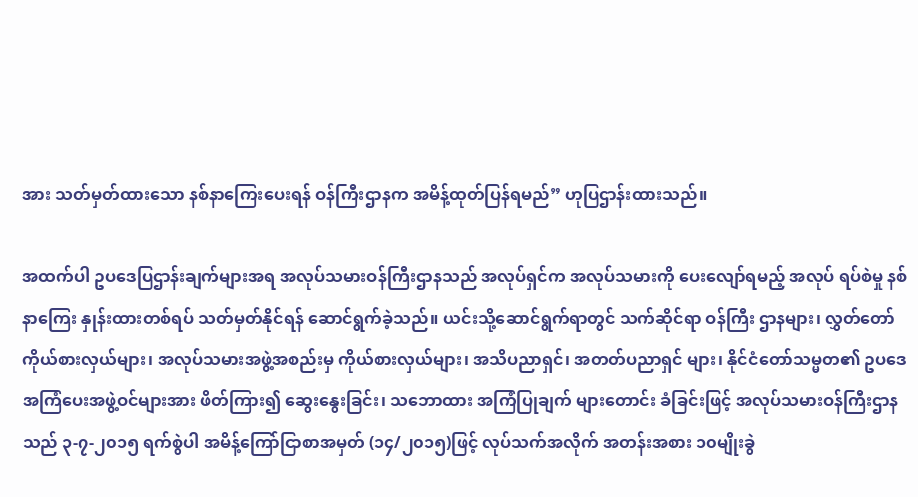အား သတ်မှတ်ထားသော နစ်နာကြေးပေးရန် ဝန်ကြီးဌာနက အမိန့်ထုတ်ပြန်ရမည်” ဟုပြဌာန်းထားသည်။

အထက်ပါ ဥပဒေပြဌာန်းချက်များအရ အလုပ်သမားဝန်ကြီးဌာနသည် အလုပ်ရှင်က အလုပ်သမားကို ပေးလျော်ရမည့် အလုပ် ရပ်စဲမှု နစ်နာကြေး နှုန်းထားတစ်ရပ် သတ်မှတ်နိုင်ရန် ဆောင်ရွက်ခဲ့သည်။ ယင်းသို့ဆောင်ရွက်ရာတွင် သက်ဆိုင်ရာ ဝန်ကြီး ဌာနများ၊ လွှတ်တော်ကိုယ်စားလှယ်များ၊ အလုပ်သမားအဖွဲ့အစည်းမှ ကိုယ်စားလှယ်များ၊ အသိပညာရှင်၊ အတတ်ပညာရှင် များ၊ နိုင်ငံတော်သမ္မတ၏ ဥပဒေအကြံပေးအဖွဲ့ဝင်များအား ဖိတ်ကြား၍ ဆွေးနွေးခြင်း၊ သဘောထား အကြံပြုချက် များတောင်း ခံခြင်းဖြင့် အလုပ်သမားဝန်ကြီးဌာနသည် ၃-၇-၂၀၁၅ ရက်စွဲပါ အမိန့်ကြော်ငြာစာအမှတ် (၁၄/၂၀၁၅)ဖြင့် လုပ်သက်အလိုက် အတန်းအစား ၁၀မျိုးခွဲ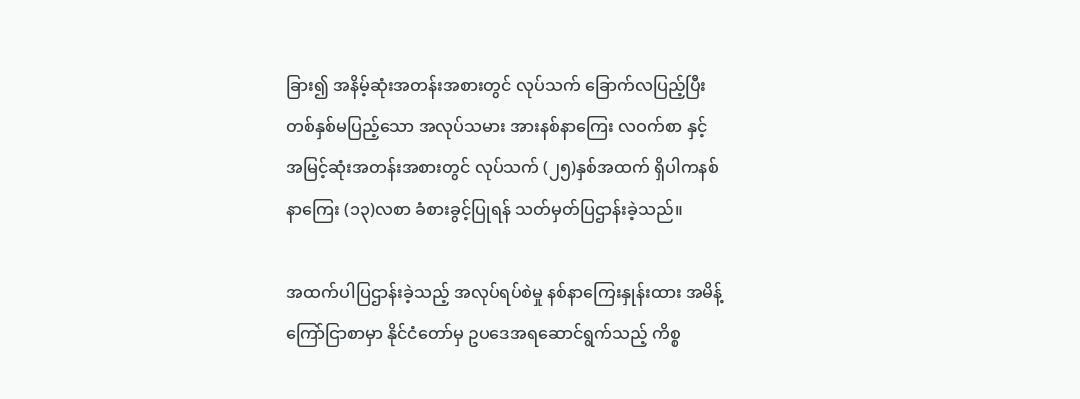ခြား၍ အနိမ့်ဆုံးအတန်းအစားတွင် လုပ်သက် ခြောက်လပြည့်ပြီး တစ်နှစ်မပြည့်သော အလုပ်သမား အားနစ်နာကြေး လဝက်စာ နှင့် အမြင့်ဆုံးအတန်းအစားတွင် လုပ်သက် (၂၅)နှစ်အထက် ရှိပါကနစ်နာကြေး (၁၃)လစာ ခံစားခွင့်ပြုရန် သတ်မှတ်ပြဌာန်းခဲ့သည်။

အထက်ပါပြဌာန်းခဲ့သည့် အလုပ်ရပ်စဲမှု နစ်နာကြေးနှုန်းထား အမိန့်ကြော်ငြာစာမှာ နိုင်ငံတော်မှ ဥပဒေအရဆောင်ရွက်သည့် ကိစ္စ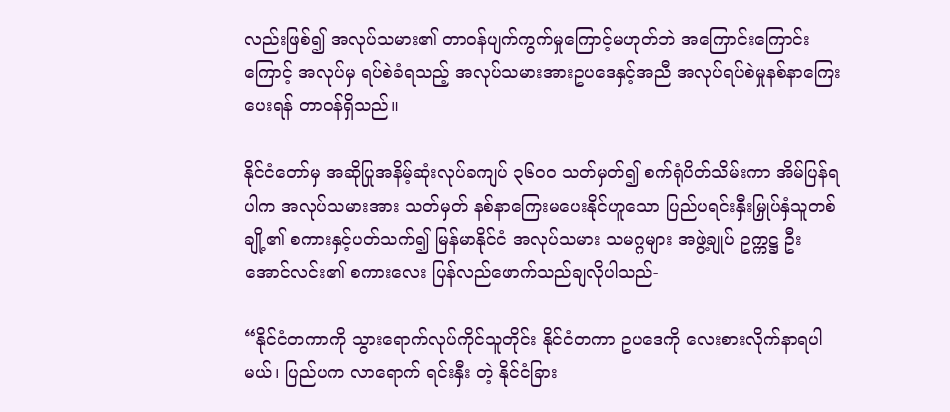လည်းဖြစ်၍ အလုပ်သမား၏ တာဝန်ပျက်ကွက်မှုကြောင့်မဟုတ်ဘဲ အကြောင်းကြောင်းကြောင့် အလုပ်မှ ရပ်စဲခံရသည့် အလုပ်သမားအားဥပဒေနှင့်အညီ အလုပ်ရပ်စဲမှုနစ်နာကြေးပေးရန် တာဝန်ရှိသည်။

နိုင်ငံတော်မှ အဆိုပြုအနိမ့်ဆုံးလုပ်ခကျပ် ၃၆၀၀ သတ်မှတ်၍ စက်ရုံပိတ်သိမ်းကာ အိမ်ပြန်ရပါက အလုပ်သမားအား သတ်မှတ် နစ်နာကြေးမပေးနိုင်ဟူသော ပြည်ပရင်းနှီးမြှုပ်နှံသူတစ်ချို့၏ စကားနှင့်ပတ်သက်၍ မြန်မာနိုင်ငံ အလုပ်သမား သမဂ္ဂများ အဖွဲ့ချုပ် ဥက္ကဋ္ဌ ဦးအောင်လင်း၏ စကားလေး ပြန်လည်ဖောက်သည်ချလိုပါသည်-

“နိုင်ငံတကာကို သွားရောက်လုပ်ကိုင်သူတိုင်း နိုင်ငံတကာ ဥပဒေကို လေးစားလိုက်နာရပါမယ်၊ ပြည်ပက လာရောက် ရင်းနှီး တဲ့ နိုင်ငံခြား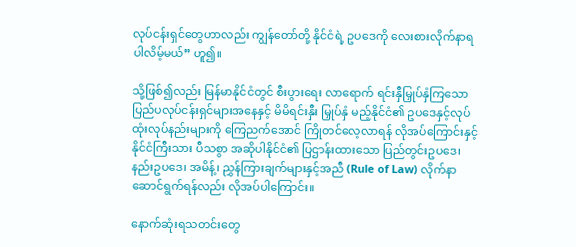လုပ်ငန်းရှင်တွေဟာလည်း ကျွန်တော်တို့ နိုင်ငံရဲ့ ဥပဒေကို လေးစားလိုက်နာရပါလိမ့်မယ်” ဟူ၍။

သို့ဖြစ်၍လည်း မြန်မာနိုင်ငံတွင် စီးပွားရေး လာရောက် ရင်းနှီမြှုပ်နှံကြသော ပြည်ပလုပ်ငန်းရှင်များအနေနှင့် မိမိရင်းနှီး မြှုပ်နှံ မည့်နိုင်ငံ၏ ဥပဒေနှင့်လုပ်ထုံးလုပ်နည်းများကို ကြေညက်အောင် ကြိုတင်လေ့လာရန် လိုအပ်ကြောင်းနှင့် နိုင်ငံကြီးသား ပီသစွာ အဆိုပါနိုင်ငံ၏ ပြဌာန်းထားသော ပြည်တွင်းဥပဒေ၊ နည်းဥပဒေ၊ အမိန့်၊ ညွှန်ကြားချက်များနှင့်အညီ (Rule of Law) လိုက်နာဆောင်ရွက်ရန်လည်း လိုအပ်ပါကြောင်း။

နောက်ဆုံးရသတင်းတွေ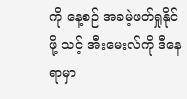ကို နေ့စဉ် အခမဲ့ဖတ်ရှုနိုင်ဖို့ သင့် အီးမေးလ်ကို ဒီနေရာမှာ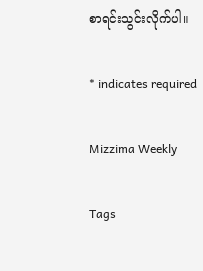စာရင်းသွင်းလိုက်ပါ။

* indicates required

Mizzima Weekly

Tags